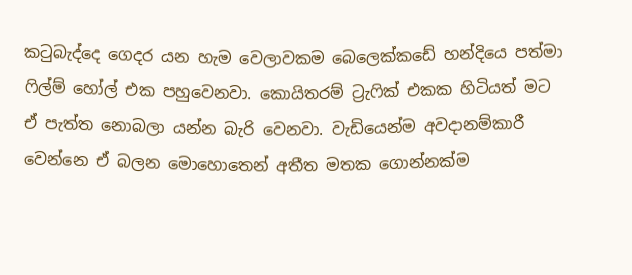කටුබැද්දෙ ගෙදර යන හැම වෙලාවකම බෙලෙක්කඩේ හන්දියෙ පත්මා ෆිල්ම් හෝල් එක පහුවෙනවා. කොයිතරම් ට්‍රැෆික් එකක හිටියත් මට ඒ පැත්ත නොබලා යන්න බැරි වෙනවා. වැඩියෙන්ම අවදානම්කාරී වෙන්නෙ ඒ බලන මොහොතෙන් අතීත මතක ගොන්නක්ම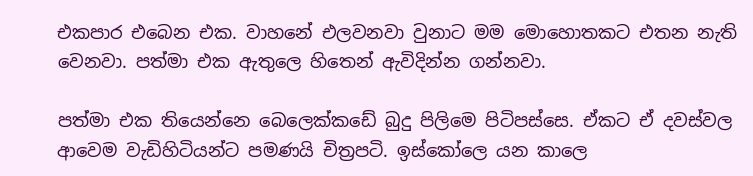එකපාර එබෙන එක. වාහනේ එලවනවා වුනාට මම මොහොතකට එතන නැති වෙනවා. පත්මා එක ඇතුලෙ හිතෙන් ඇවිදින්න ගන්නවා.

පත්මා එක තියෙන්නෙ බෙලෙක්කඩේ බුදු පිලිමෙ පිටිපස්සෙ. ඒකට ඒ දවස්වල ආවෙම වැඩිහිටියන්ට පමණයි චිත්‍රපටි. ඉස්‍කෝලෙ යන කාලෙ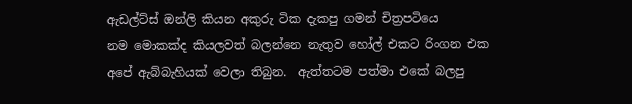ඇඩල්ට්ස් ඔන්ලි කියන අකුරු ටික දැකපු ගමන් චිත්‍රපටියෙ නම ‍මොකක්ද කියලවත් බලන්නෙ නැතුව හෝල් එකට රිංගන එක අපේ ඇබ්බැහියක් වෙලා තිබුන.  ඇත්තටම පත්මා එකේ බලපු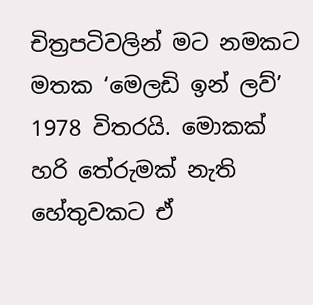චිත්‍රපටිවලින් මට නමකට මතක ‘මෙලඩි ඉන් ලව්’ 1978 විතරයි. මොකක් හරි තේරුමක් නැති හේතුවකට ඒ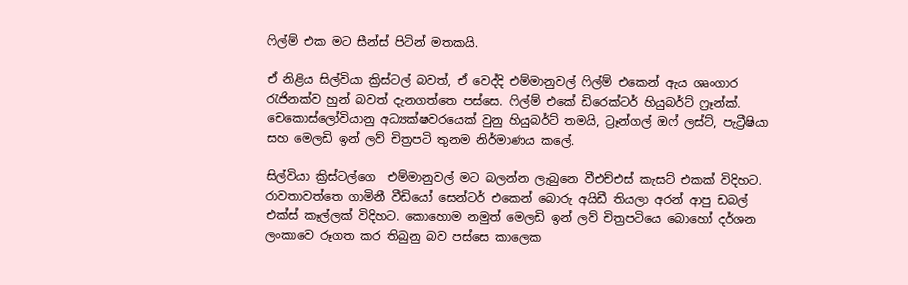ෆිල්ම් එක මට සීන්ස් පිටින් මතකයි.

ඒ නිළිය සිල්වියා ක්‍රිස්ටල් බවත්, ඒ වෙද්දි එම්මානුවල් ෆිල්ම් එකෙන් ඇය ශෘංගාර රැජිනක්ව හුන් බවත් දැනගත්තෙ පස්සෙ. ෆිල්ම් එකේ ඩිරෙක්ටර් හියුබර්ට් ෆ්‍රෑන්ක්. චෙකොස්ලෝවියානු අධ්‍යක්ෂවරයෙක් වුනු හියුබර්ට් තමයි, ට්‍රෑන්ගල් ඔෆ් ලස්ට්, පැට්‍රීෂියා සහ මෙලඩි ඉන් ලව් චිත්‍රපටි තුනම නිර්මාණය කලේ.

සිල්වියා ක්‍රිස්ටල්ගෙ  එම්මානු‍වල් මට බලන්න ලැබුනෙ වීඑච්එස් කැසට් එකක් විදිහට. රාවතාවත්තෙ ගාමිනී වීඩියෝ සෙන්ටර් එකෙන් බොරු අයිඩී තියලා අරන් ආපු ඩබල් එක්ස් කෑල්ලක් විදිහට. කොහොම නමුත් මෙලඩි ඉන් ලව් චිත්‍රපටියෙ බොහෝ දර්ශන ලංකාවෙ රූගත කර තිබුනු බව පස්සෙ කාලෙක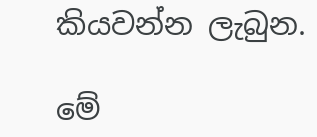කියවන්න ලැබුන.

මේ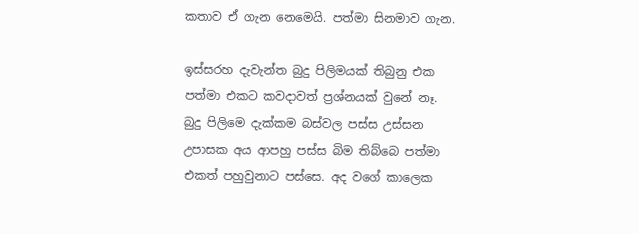කතාව ඒ ගැන නෙමෙයි. පත්මා සිනමාව ගැන.

ඉස්සරහ දැවැන්ත බුදු පිලිමයක් තිබුනු එක පත්මා එක‍ට කවදාවත් ප්‍රශ්නයක් වුනේ නෑ. බුදු පිලිමෙ දැක්කම බස්වල පස්ස උස්සන උපාසක අය ආපහු පස්ස බිම තිබ්බෙ පත්මා එකත් පහුවුනාට පස්සෙ. අද වගේ කාලෙක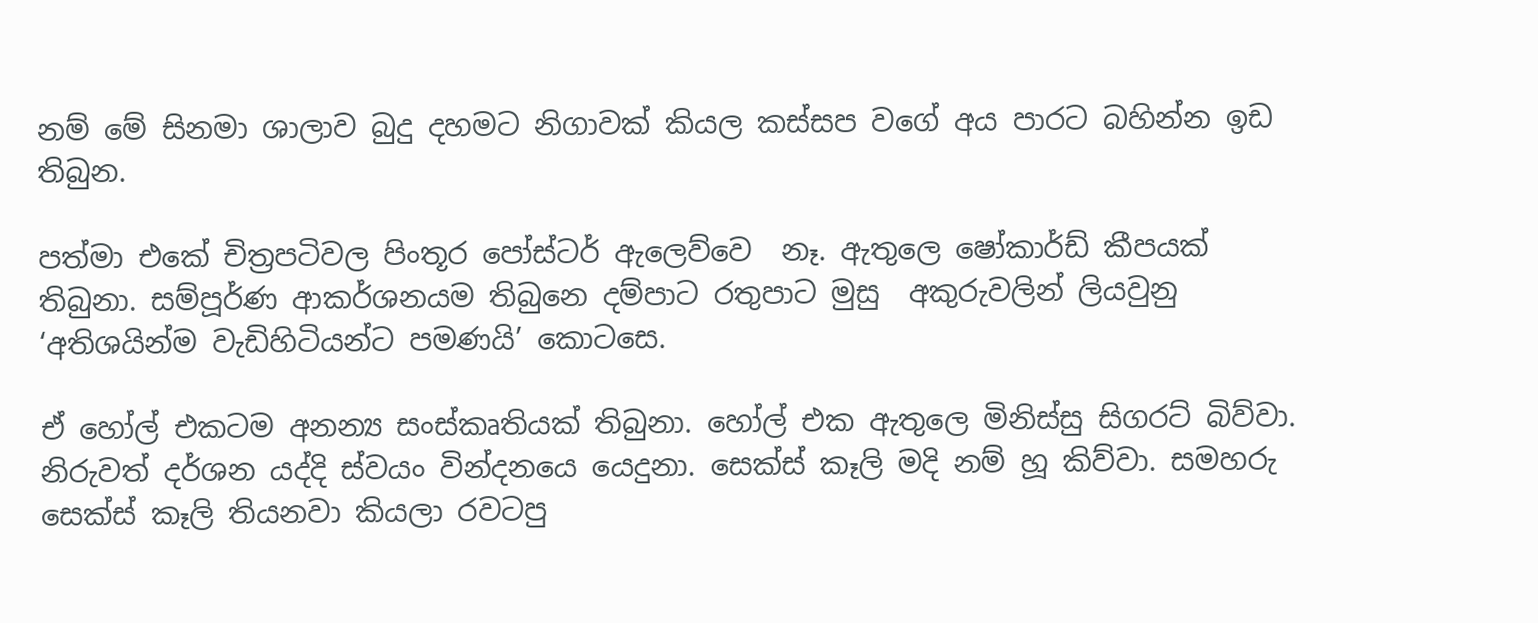නම් මේ සිනමා ශාලාව බුදු දහමට නිගාවක් කියල කස්සප වගේ අය පාරට බහින්න ඉඩ තිබුන.

පත්මා එකේ චිත්‍රපටිවල පිංතූර පෝස්ටර් ඇලෙව්වෙ  නෑ. ඇතුලෙ ෂෝකාර්ඩ් කීපයක් තිබුනා. සම්පූර්ණ ආකර්ශනයම තිබුනෙ දම්පාට රතුපාට මුසු  අකුරුවලින් ලියවුනු ‘අතිශයින්ම වැඩිහිටියන්ට පමණයි’ කොටසෙ.

ඒ හෝල් එකටම අනන්‍ය සංස්කෘතියක් තිබුනා. හෝල් එක ඇතුලෙ මිනිස්සු සිගරට් බිව්වා. නිරුවත් දර්ශන යද්දි ස්වයං වින්දනයෙ යෙදුනා. සෙක්ස් කෑලි මදි නම් හූ කිව්වා. සමහරු සෙක්ස් කෑලි තියනවා කියලා රවටපු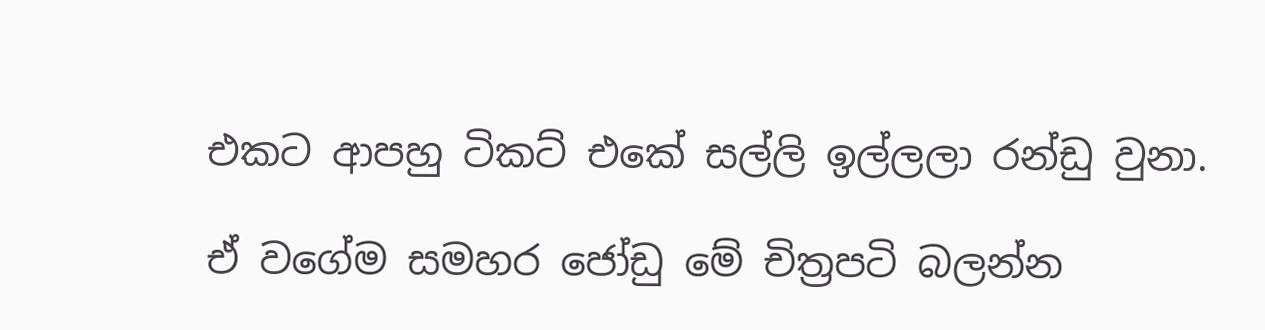එකට ආපහු ටිකට් එකේ සල්ලි ඉල්ලලා රන්ඩු වුනා.

ඒ වගේම සමහර ජෝඩු මේ චිත්‍රපටි බලන්න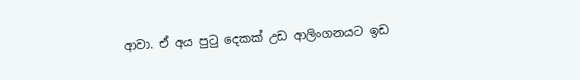ආවා. ඒ අය පුටු දෙකක් උඩ ආලිංගනයට ඉඩ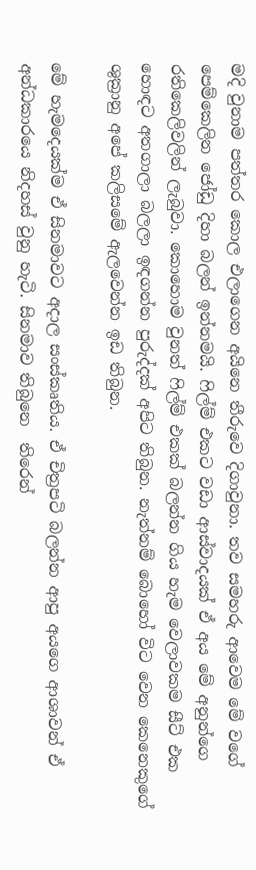මදි වුනාම පත්තර කොල එලාගෙන අයිනෙ තීරුවෙ දිගාවුනා. තව සමහරු ආවෙම මේ වගේ පෙම්කෙලින ජෝඩු දිහා බලන් ඉන්නමයි. ෆිල්ම් එකට වඩා ආස්වාදයක් ඒ අය මේ අනුන්ගෙ රතිකෙලිවලින් ලැබුවා. කොහොම වුනත් ෆිල්ම් එකක් බලන්න ගිය හැම වෙලාවකම සීට් එක හොඳට අතගාලා බලලා ඉඳගන්න පුරුද්දක් අපිට තිබුන. නැත්නම් බොහෝ විට වෙන කෙනෙකුගේ ශුක්‍රානු අපේ කලිසමේ ඇලවෙන්න ඉඩ තිබුන.

මේ හැමදෙයක්ම ඒ සිනමාවට අදාල සංස්කෘතිය. ඒ චිත්‍රපටි බලන්න ආපු අයගෙ ආශාවන් ඒ අන්ධකාරයෙ නිදහස් වුනු හැටි. සිනමාව තිබුනෙ  තිරෙන්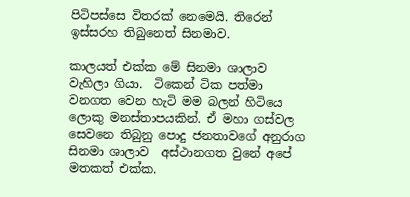පිටිපස්සෙ විතරක් නෙමෙයි. තිරෙන් ඉස්සරහ තිබුනෙත් සිනමාව.

කාලයත් එක්ක මේ සිනමා ශාලාව වැහිලා ගියා.  ටිකෙන් ටික පත්මා වනගත වෙන හැටි මම බලන් හිටියෙ ලොකු මනස්තාපයකින්. ඒ මහා ගස්වල සෙවනෙ තිබුනු පොදු ජනතාවගේ අනුරාග සිනමා ශාලාව  අස්ථානගත වුනේ අපේ මතකත් එක්ක.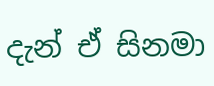දැන් ඒ සිනමා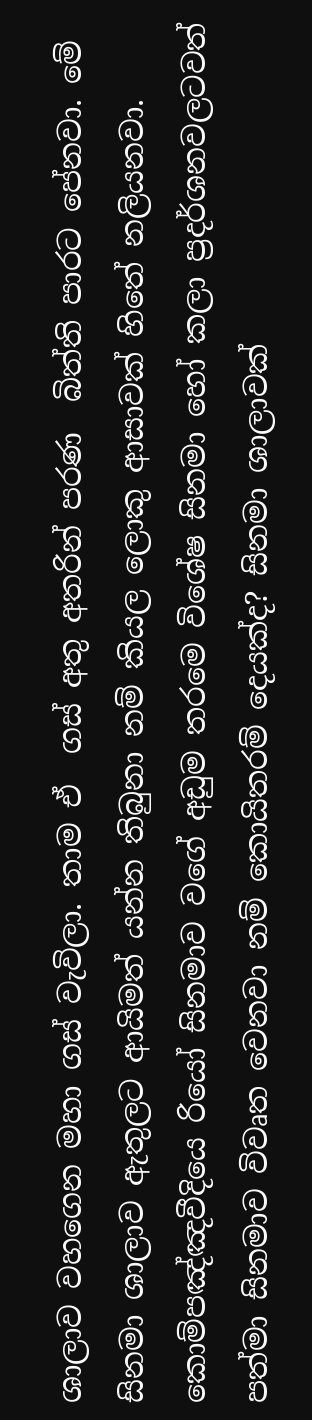ශාලාව වහගෙන මහා ගස් වැවිලා. තාම ඒ  ගස් අතු අතරින් පරණ  බිත්ති පාරට පේනවා. මේ සිනමා ශාලාව ඇතුලට ආයිමත් යන්න තිබුනා නම් කියල ලොකු ආසාවක් හිතේ නලියනවා. කොම්පඤ්ඤවීදියෙ රියෝ සිනමාව වගේ අඩුම තරමෙ විශේෂ සිනමා හෝ කලා ප්‍රදර්ශනවලටවත් පත්මා සිනමාව විවෘත වෙනවා නම් කොයිතරම් දෙයක්ද? සිනමා ශාලාවක්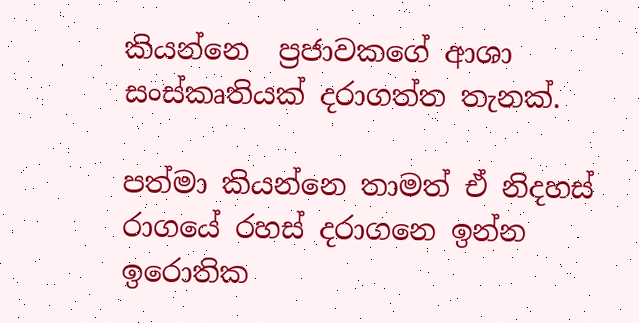කියන්නෙ  ප්‍රජාවකගේ ආශා සංස්කෘතියක් දරාගත්ත තැනක්.

පත්මා කියන්නෙ තාමත් ඒ නිදහස් රාගයේ රහස් දරාගනෙ ඉන්න ඉරොතික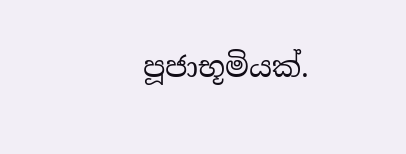පූජාභූමියක්.